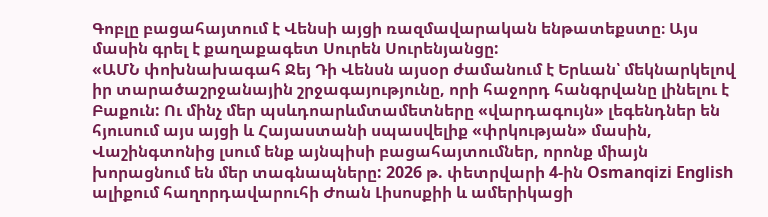Գոբլը բացահայտում է Վենսի այցի ռազմավարական ենթատեքստը։ Այս մասին գրել է քաղաքագետ Սուրեն Սուրենյանցը:
«ԱՄՆ փոխնախագահ Ջեյ Դի Վենսն այսօր ժամանում է Երևան՝ մեկնարկելով իր տարածաշրջանային շրջագայությունը, որի հաջորդ հանգրվանը լինելու է Բաքուն: Ու մինչ մեր պսևդոարևմտամետները «վարդագույն» լեգենդներ են հյուսում այս այցի և Հայաստանի սպասվելիք «փրկության» մասին, Վաշինգտոնից լսում ենք այնպիսի բացահայտումներ, որոնք միայն խորացնում են մեր տագնապները: 2026 թ. փետրվարի 4-ին Osmanqizi English ալիքում հաղորդավարուհի Ժոան Լիսոսքիի և ամերիկացի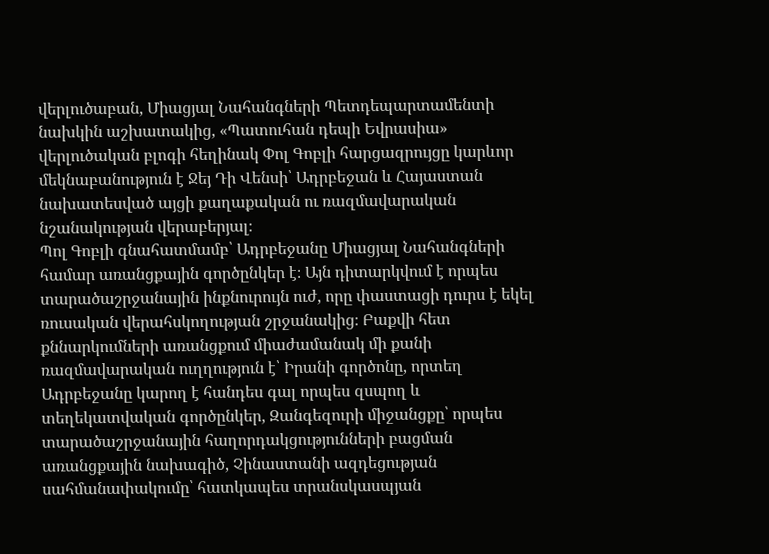վերլուծաբան, Միացյալ Նահանգների Պետդեպարտամենտի նախկին աշխատակից, «Պատուհան դեպի Եվրասիա» վերլուծական բլոգի հեղինակ Փոլ Գոբլի հարցազրույցը կարևոր մեկնաբանություն է Ջեյ Դի Վենսի՝ Ադրբեջան և Հայաստան նախատեսված այցի քաղաքական ու ռազմավարական նշանակության վերաբերյալ։
Պոլ Գոբլի գնահատմամբ՝ Ադրբեջանը Միացյալ Նահանգների համար առանցքային գործընկեր է։ Այն դիտարկվում է որպես տարածաշրջանային ինքնուրույն ուժ, որը փաստացի դուրս է եկել ռուսական վերահսկողության շրջանակից։ Բաքվի հետ քննարկումների առանցքում միաժամանակ մի քանի ռազմավարական ուղղություն է՝ Իրանի գործոնը, որտեղ Ադրբեջանը կարող է հանդես գալ որպես զսպող և տեղեկատվական գործընկեր, Զանգեզուրի միջանցքը՝ որպես տարածաշրջանային հաղորդակցությունների բացման առանցքային նախագիծ, Չինաստանի ազդեցության սահմանափակումը՝ հատկապես տրանսկասպյան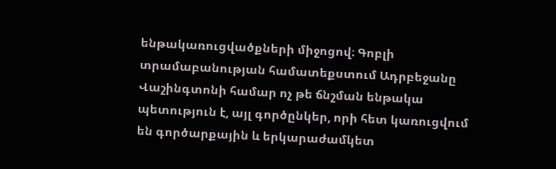ենթակառուցվածքների միջոցով։ Գոբլի տրամաբանության համատեքստում Ադրբեջանը Վաշինգտոնի համար ոչ թե ճնշման ենթակա պետություն է, այլ գործընկեր, որի հետ կառուցվում են գործարքային և երկարաժամկետ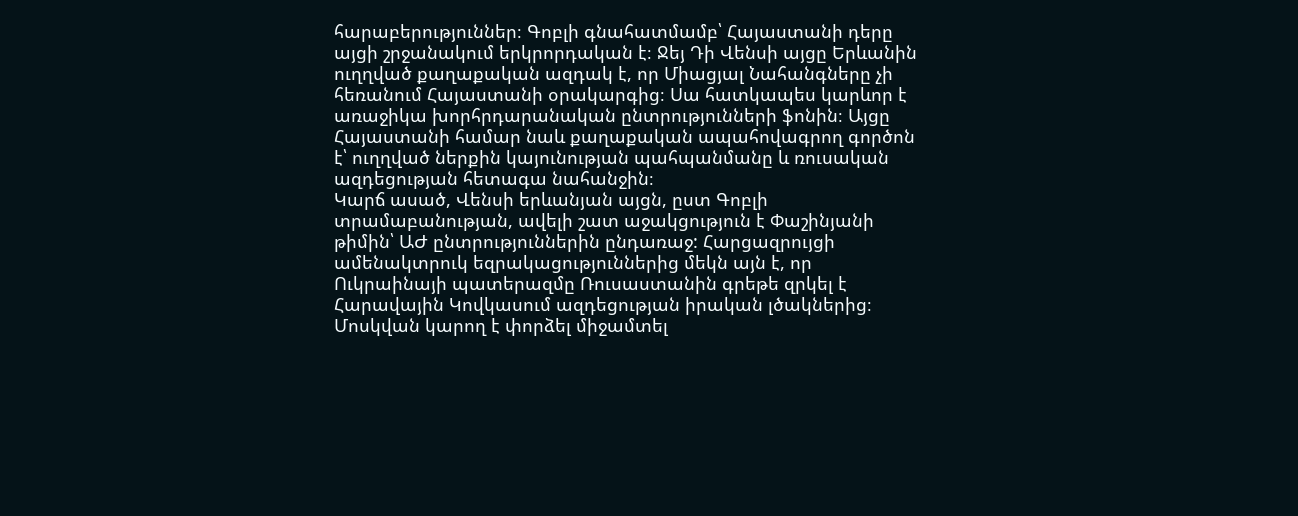հարաբերություններ։ Գոբլի գնահատմամբ՝ Հայաստանի դերը այցի շրջանակում երկրորդական է։ Ջեյ Դի Վենսի այցը Երևանին ուղղված քաղաքական ազդակ է, որ Միացյալ Նահանգները չի հեռանում Հայաստանի օրակարգից։ Սա հատկապես կարևոր է առաջիկա խորհրդարանական ընտրությունների ֆոնին։ Այցը Հայաստանի համար նաև քաղաքական ապահովագրող գործոն է՝ ուղղված ներքին կայունության պահպանմանը և ռուսական ազդեցության հետագա նահանջին։
Կարճ ասած, Վենսի երևանյան այցն, ըստ Գոբլի տրամաբանության, ավելի շատ աջակցություն է Փաշինյանի թիմին՝ ԱԺ ընտրություններին ընդառաջ: Հարցազրույցի ամենակտրուկ եզրակացություններից մեկն այն է, որ Ուկրաինայի պատերազմը Ռուսաստանին գրեթե զրկել է Հարավային Կովկասում ազդեցության իրական լծակներից։ Մոսկվան կարող է փորձել միջամտել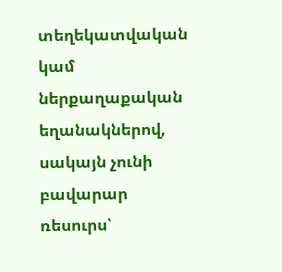տեղեկատվական կամ ներքաղաքական եղանակներով, սակայն չունի բավարար ռեսուրս՝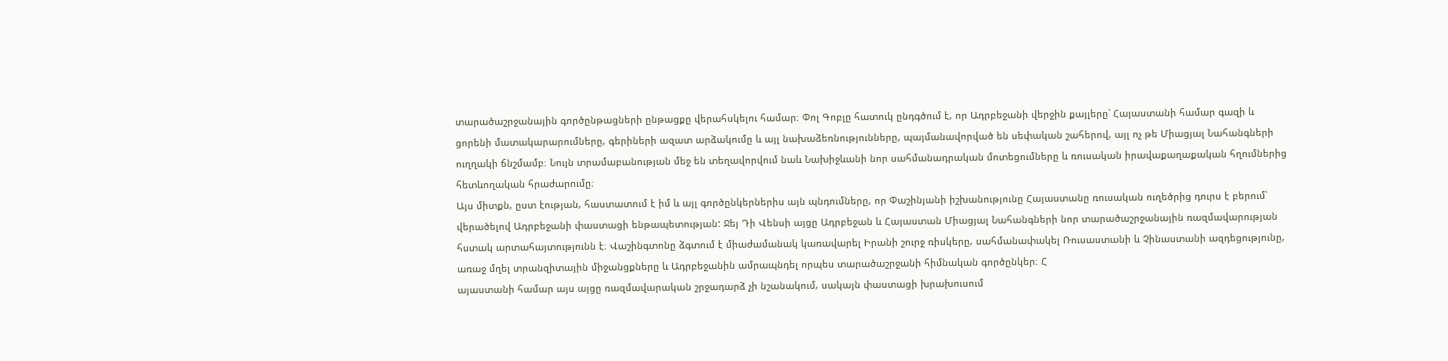տարածաշրջանային գործընթացների ընթացքը վերահսկելու համար։ Փոլ Գոբլը հատուկ ընդգծում է, որ Ադրբեջանի վերջին քայլերը՝ Հայաստանի համար գազի և ցորենի մատակարարումները, գերիների ազատ արձակումը և այլ նախաձեռնությունները, պայմանավորված են սեփական շահերով, այլ ոչ թե Միացյալ Նահանգների ուղղակի ճնշմամբ։ Նույն տրամաբանության մեջ են տեղավորվում նաև Նախիջևանի նոր սահմանադրական մոտեցումները և ռուսական իրավաքաղաքական հղումներից հետևողական հրաժարումը։
Այս միտքն, ըստ էության, հաստատում է իմ և այլ գործընկերներիս այն պնդումները, որ Փաշինյանի իշխանությունը Հայաստանը ռուսական ուղեծրից դուրս է բերում՝ վերածելով Ադրբեջանի փաստացի ենթապետության: Ջեյ Դի Վենսի այցը Ադրբեջան և Հայաստան Միացյալ Նահանգների նոր տարածաշրջանային ռազմավարության հստակ արտահայտությունն է։ Վաշինգտոնը ձգտում է միաժամանակ կառավարել Իրանի շուրջ ռիսկերը, սահմանափակել Ռուսաստանի և Չինաստանի ազդեցությունը, առաջ մղել տրանզիտային միջանցքները և Ադրբեջանին ամրապնդել որպես տարածաշրջանի հիմնական գործընկեր։ Հ
այաստանի համար այս այցը ռազմավարական շրջադարձ չի նշանակում, սակայն փաստացի խրախուսում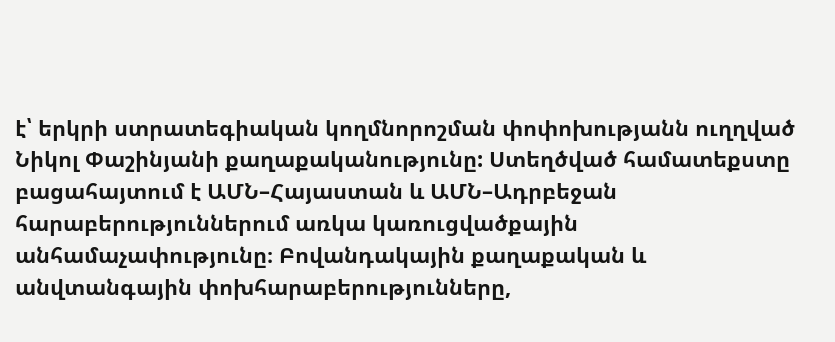է՝ երկրի ստրատեգիական կողմնորոշման փոփոխությանն ուղղված Նիկոլ Փաշինյանի քաղաքականությունը: Ստեղծված համատեքստը բացահայտում է ԱՄՆ–Հայաստան և ԱՄՆ–Ադրբեջան հարաբերություններում առկա կառուցվածքային անհամաչափությունը։ Բովանդակային քաղաքական և անվտանգային փոխհարաբերությունները,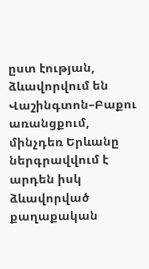ըստ էության, ձևավորվում են Վաշինգտոն–Բաքու առանցքում, մինչդեռ Երևանը ներգրավվում է արդեն իսկ ձևավորված քաղաքական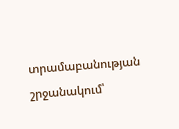տրամաբանության շրջանակում՝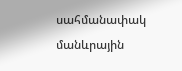սահմանափակ մանևրային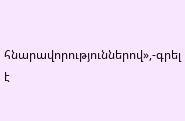հնարավորություններով»,-գրել է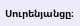Սուրենյանցը։